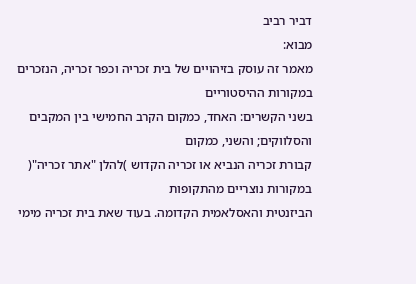דביר רביב
מבוא:
מאמר זה עוסק בזיהויים של בית זכריה וכפר זכריה, הנזכרים במקורות ההיסטוריים
בשני הקשרים: האחד, כמקום הקרב החמישי בין המקבים והסלווקים; והשני, כמקום
קבורת זכריה הנביא או זכריה הקדוש )להלן "אתר זכריה"( במקורות נוצריים מהתקופות
הביזנטית והאסלאמית הקדומה. בעוד שאת בית זכריה מימי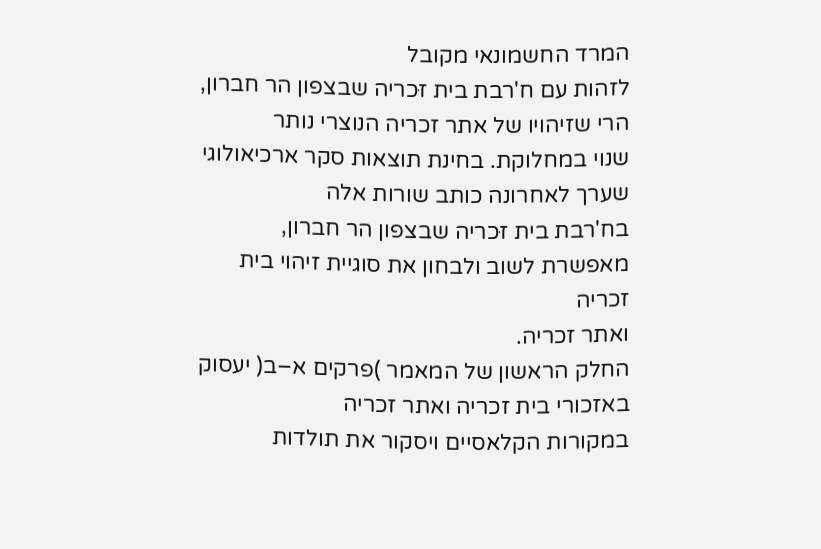המרד החשמונאי מקובל
לזהות עם ח'רבת בית זּכריה שבצפון הר חברון, הרי שזיהויו של אתר זכריה הנוצרי נותר
שנוי במחלוקת. בחינת תוצאות סקר ארכיאולוגי שערך לאחרונה כותב שורות אלה
בח'רבת בית זּכריה שבצפון הר חברון, מאפשרת לשוב ולבחון את סוגיית זיהוי בית זכריה
ואתר זכריה.
החלק הראשון של המאמר )פרקים א–ב( יעסוק באזכורי בית זכריה ואתר זכריה
במקורות הקלאסיים ויסקור את תולדות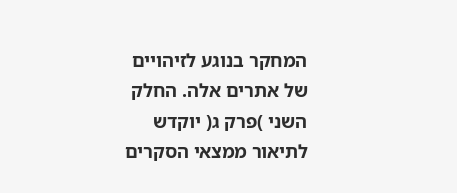המחקר בנוגע לזיהויים של אתרים אלה. החלק
השני )פרק ג( יוקדש לתיאור ממצאי הסקרים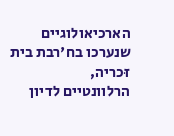הארכיאולוגיים שנערכו בח'רבת בית זּכריה,
הרלוונטיים לדיון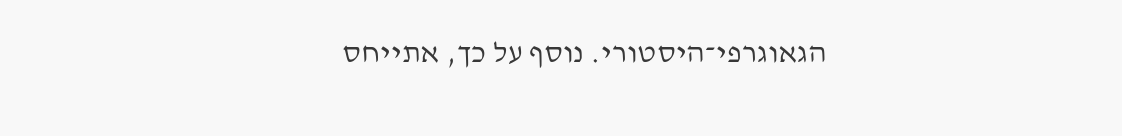הגאוגרפי־היסטורי. נוסף על כך, אתייחס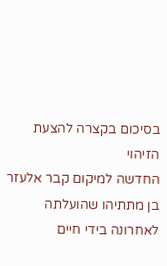בסיכום בקצרה להצעת הזיהוי
החדשה למיקום קבר אלעזר בן מתתיהו שהועלתה לאחרונה בידי חיים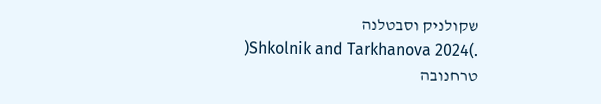שקולניק וסבטלנה
.)Shkolnik and Tarkhanova 2024( טרחנובה